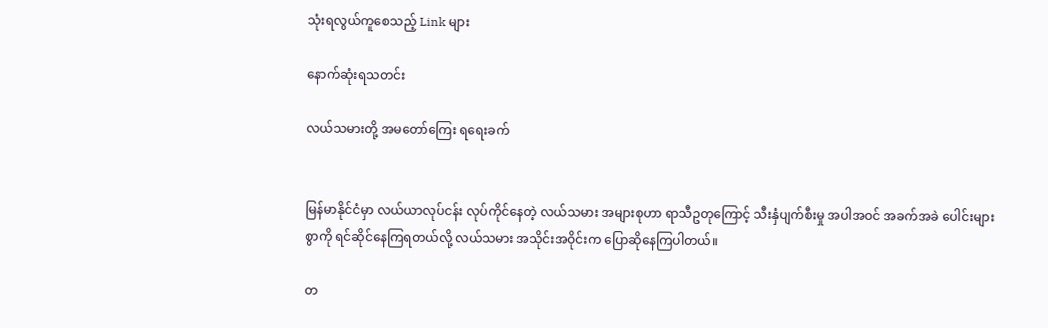သုံးရလွယ်ကူစေသည့် Link များ

နောက်ဆုံးရသတင်း

လယ်သမားတို့ အမတော်ကြေး ရရေးခက်


မြန်မာနိုင်ငံမှာ လယ်ယာလုပ်ငန်း လုပ်ကိုင်နေတဲ့ လယ်သမား အများစုဟာ ရာသီဥတုကြောင့် သီးနှံပျက်စီးမှု အပါအဝင် အခက်အခဲ ပေါင်းများစွာကို ရင်ဆိုင်နေကြရတယ်လို့ လယ်သမား အသိုင်းအဝိုင်းက ပြောဆိုနေကြပါတယ်။

တ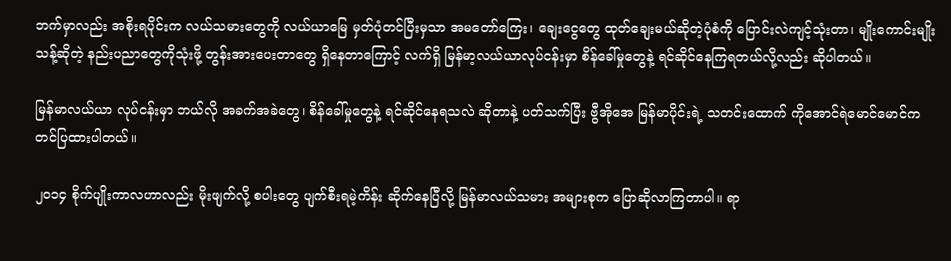ဘက်မှာလည်း အစိုးရပိုင်းက လယ်သမားတွေကို လယ်ယာမြေ မှတ်ပုံတင်ပြီးမှသာ အမတော်ကြေး၊ ချေးငွေတွေ ထုတ်ချေးမယ်ဆိုတဲ့ပုံစံကို ပြောင်းလဲကျင့်သုံးတာ၊ မျိုးကောင်းမျိုးသန့်ဆိုတဲ့ နည်းပညာတွေကိုသုံးဖို့ တွန်းအားပေးတာတွေ ရှိနေတာကြောင့် လက်ရှိ မြန်မာ့လယ်ယာလုပ်ငန်းမှာ စိန်ခေါ်မှုတွေနဲ့ ရင်ဆိုင်နေကြရတယ်လို့လည်း ဆိုပါတယ်။

မြန်မာလယ်ယာ လုပ်ငန်းမှာ ဘယ်လို အခက်အခဲတွေ၊ စိန်ခေါ်မှုတွေနဲ့ ရင်ဆိုင်နေရသလဲ ဆိုတာနဲ့ ပတ်သက်ပြီး ဗွီအိုအေ မြန်မာပိုင်းရဲ့ သတင်းထောက် ကိုအောင်ရဲမောင်မောင်က တင်ပြထားပါတယ်။

၂၀၁၄ စိုက်ပျိုးကာလဟာလည်း မိုးဖျက်လို့ စပါးတွေ ပျက်စီးရမဲ့ကိန်း ဆိုက်နေပြီလို့ မြန်မာလယ်သမား အများစုက ပြောဆိုလာကြတာပါ။ ရာ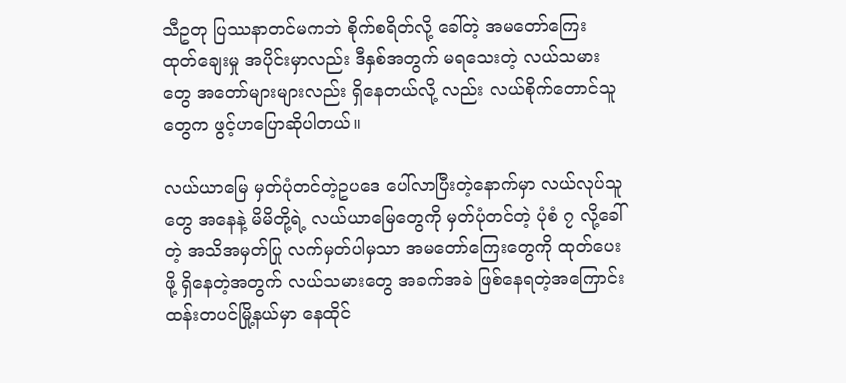သီဥတု ပြဿနာတင်မကဘဲ စိုက်စရိတ်လို့ ခေါ်တဲ့ အမတော်ကြေး ထုတ်ချေးမှု အပိုင်းမှာလည်း ဒီနှစ်အတွက် မရသေးတဲ့ လယ်သမားတွေ အတော်များများလည်း ရှိနေတယ်လို့ လည်း လယ်စိုက်တောင်သူတွေက ဖွင့်ဟပြောဆိုပါတယ်။

လယ်ယာမြေ မှတ်ပုံတင်တဲ့ဥပဒေ ပေါ်လာပြီးတဲ့နောက်မှာ လယ်လုပ်သူတွေ အနေနဲ့ မိမိတို့ရဲ့ လယ်ယာမြေတွေကို မှတ်ပုံတင်တဲ့ ပုံစံ ၇ လို့ခေါ်တဲ့ အသိအမှတ်ပြု လက်မှတ်ပါမှသာ အမတော်ကြေးတွေကို ထုတ်ပေးဖို့ ရှိနေတဲ့အတွက် လယ်သမားတွေ အခက်အခဲ ဖြစ်နေရတဲ့အကြောင်း ထန်းတပင်မြို့နယ်မှာ နေထိုင်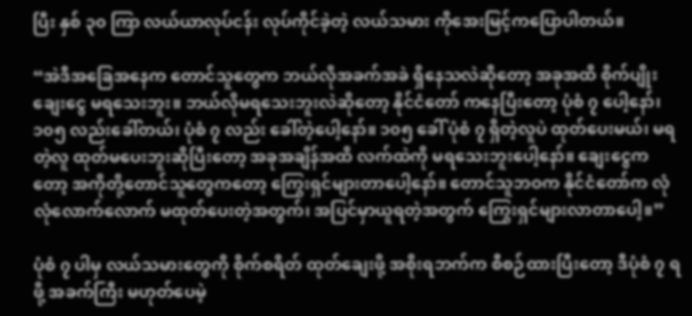ပြီး နှစ် ၃၀ ကြာ လယ်ယာလုပ်ငန်း လုပ်ကိုင်ခဲ့တဲ့ လယ်သမား ကိုအေးမြင့်ကပြောပါတယ်။

“အဲဒီအခြေအနေက တောင်သူတွေက ဘယ်လိုအခက်အခဲ ရှိနေသလဲဆိုတော့ အခုအထိ စိုက်ပျိုးချေးငွေ မရသေးဘူး။ ဘယ်လိုမရသေးဘူးလဲဆိုတော့ နိုင်ငံတော် ကနေပြီးတော့ ပုံစံ ၇ ပေါ့နော်၊ ၁၀၅ လည်းခေါ်တယ်၊ ပုံစံ ၇ လည်း ခေါ်တဲ့ပေါ့နော်။ ၁၀၅ ခေါ် ပုံစံ ၇ ရှိတဲ့လူပဲ ထုတ်ပေးမယ်၊ မရတဲ့လူ ထုတ်မပေးဘူးဆိုပြီးတော့ အခုအချိန်အထိ လက်ထဲကို မရသေးဘူးပေါ့နော်။ ချေးငွေကတော့ အကိုတို့တောင်သူတွေကတော့ ကြွေးရှင်များတာပေါ့နော်။ တောင်သူဘဝက နိုင်ငံတော်က လုံလုံလောက်လောက် မထုတ်ပေးတဲ့အတွက်၊ အပြင်မှာယူရတဲ့အတွက် ကြွေးရှင်များလာတာပေါ့။”

ပုံစံ ၇ ပါမှ လယ်သမားတွေကို စိုက်စရိတ် ထုတ်ချေးဖို့ အစိုးရဘက်က စီစဉ်ထားပြီးတော့ ဒီပုံစံ ၇ ရဖို့ အခက်ကြီး မဟုတ်ပေမဲ့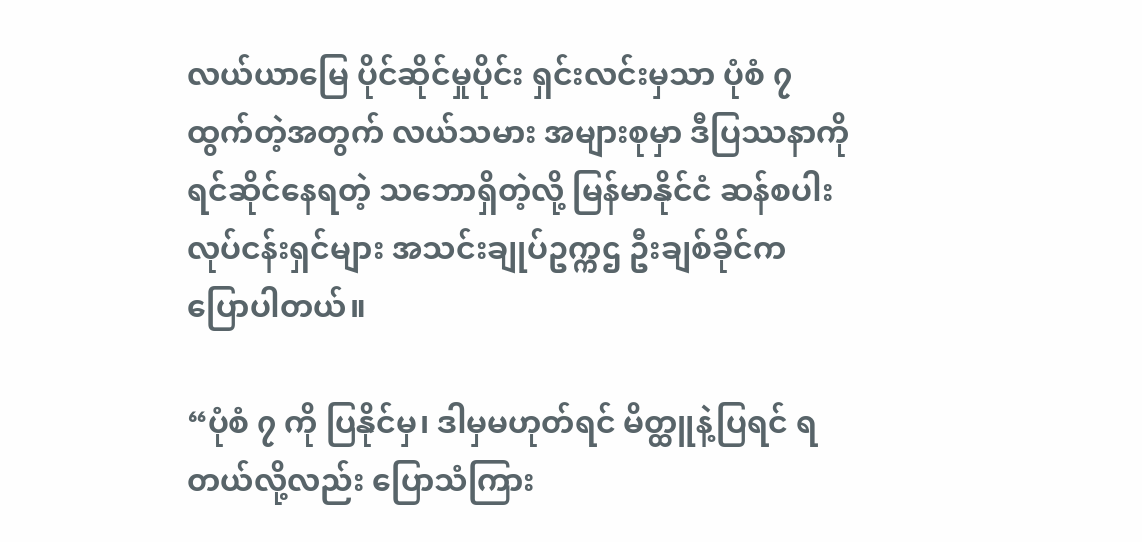လယ်ယာမြေ ပိုင်ဆိုင်မှုပိုင်း ရှင်းလင်းမှသာ ပုံစံ ၇ ထွက်တဲ့အတွက် လယ်သမား အများစုမှာ ဒီပြဿနာကို ရင်ဆိုင်နေရတဲ့ သဘောရှိတဲ့လို့ မြန်မာနိုင်ငံ ဆန်စပါးလုပ်ငန်းရှင်များ အသင်းချုပ်ဥက္ကဌ ဦးချစ်ခိုင်က ပြောပါတယ်။

“ပုံစံ ၇ ကို ပြနိုင်မှ၊ ဒါမှမဟုတ်ရင် မိတ္ထူနဲ့ပြရင် ရတယ်လို့လည်း ပြောသံကြား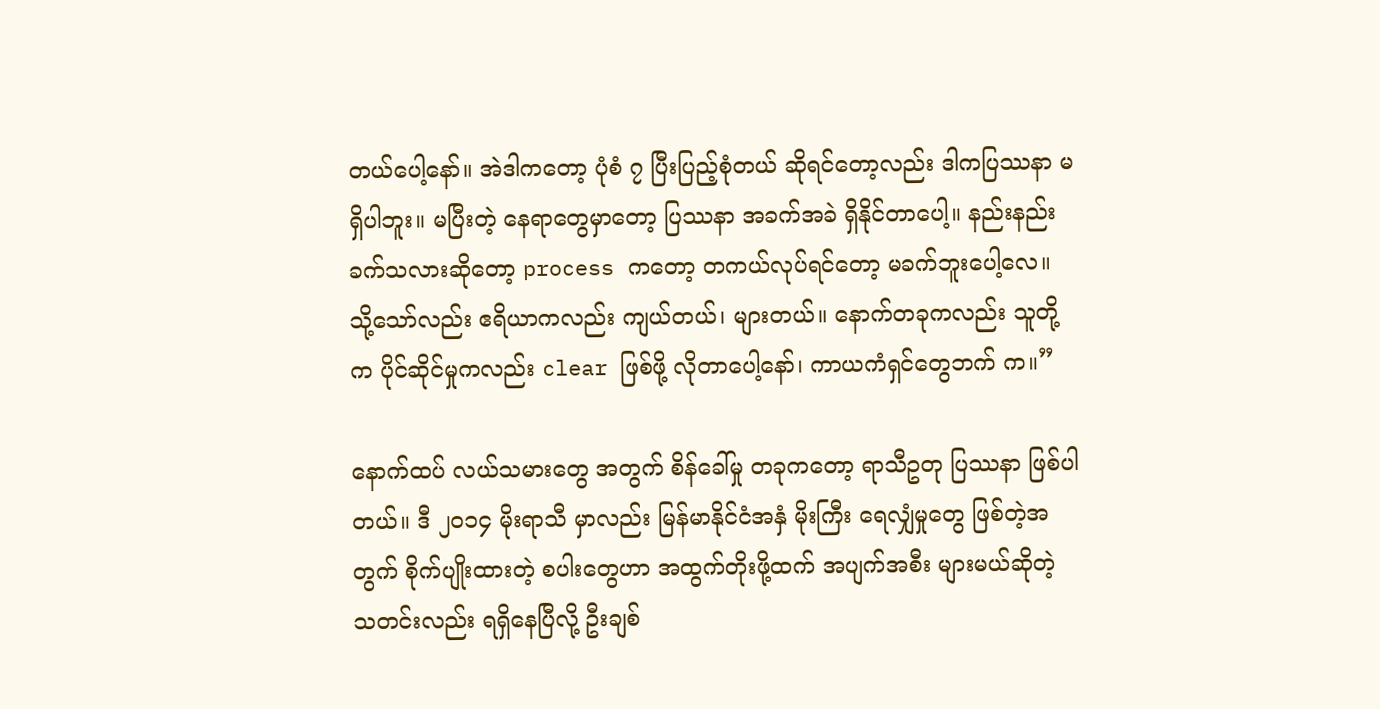တယ်ပေါ့နော်။ အဲဒါကတော့ ပုံစံ ၇ ပြီးပြည့်စုံတယ် ဆိုရင်တော့လည်း ဒါကပြဿနာ မရှိပါဘူး။ မပြီးတဲ့ နေရာတွေမှာတော့ ပြဿနာ အခက်အခဲ ရှိနိုင်တာပေါ့။ နည်းနည်း ခက်သလားဆိုတော့ process ကတော့ တကယ်လုပ်ရင်တော့ မခက်ဘူးပေါ့လေ။ သို့သော်လည်း ဧရိယာကလည်း ကျယ်တယ်၊ များတယ်။ နောက်တခုကလည်း သူတို့က ပိုင်ဆိုင်မှုကလည်း clear ဖြစ်ဖို့ လိုတာပေါ့နော်၊ ကာယကံရှင်တွေဘက် က။”

နောက်ထပ် လယ်သမားတွေ အတွက် စိန်ခေါ်မှု တခုကတော့ ရာသီဥတု ပြဿနာ ဖြစ်ပါတယ်။ ဒီ ၂၀၁၄ မိုးရာသီ မှာလည်း မြန်မာနိုင်ငံအနှံ မိုးကြီး ရေလျှံမှုတွေ ဖြစ်တဲ့အတွက် စိုက်ပျိုးထားတဲ့ စပါးတွေဟာ အထွက်တိုးဖို့ထက် အပျက်အစီး များမယ်ဆိုတဲ့ သတင်းလည်း ရရှိနေပြီလို့ ဦးချစ်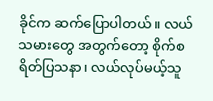ခိုင်က ဆက်ပြောပါတယ်။ လယ်သမားတွေ အတွက်တော့ စိုက်စရိတ်ပြသနာ၊ လယ်လုပ်မယ့်သူ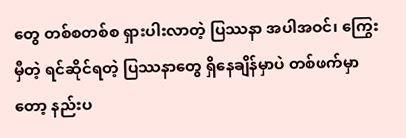တွေ တစ်စတစ်စ ရှားပါးလာတဲ့ ပြဿနာ အပါအဝင်၊ ကြွေးမှီတဲ့ ရင်ဆိုင်ရတဲ့ ပြဿနာတွေ ရှိနေချိန်မှာပဲ တစ်ဖက်မှာတော့ နည်းပ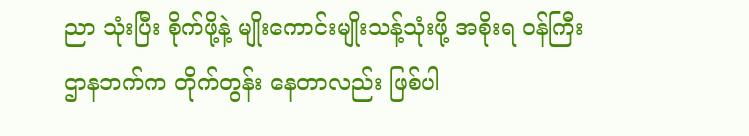ညာ သုံးပြီး စိုက်ဖို့နဲ့ မျိုးကောင်းမျိုးသန့်သုံးဖို့ အစိုးရ ဝန်ကြီးဌာနဘက်က တိုက်တွန်း နေတာလည်း ဖြစ်ပါ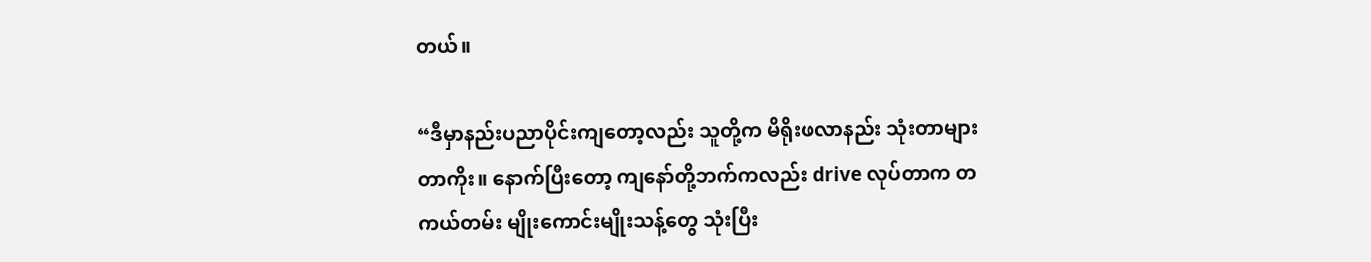တယ်။

“ဒီမှာနည်းပညာပိုင်းကျတော့လည်း သူတို့က မိရိုးဖလာနည်း သုံးတာများတာကိုး။ နောက်ပြီးတော့ ကျနော်တို့ဘက်ကလည်း drive လုပ်တာက တကယ်တမ်း မျိုးကောင်းမျိုးသန့်တွေ သုံးပြီး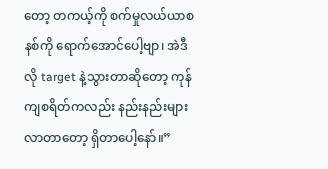တော့ တကယ့်ကို စက်မှုလယ်ယာစနစ်ကို ရောက်အောင်ပေါ့ဗျာ၊ အဲဒီလို target နဲ့သွားတာဆိုတော့ ကုန်ကျစရိတ်ကလည်း နည်းနည်းများလာတာတော့ ရှိတာပေါ့နော်။”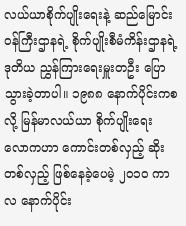လယ်ယာစိုက်ပျိုးရေးနဲ့ ဆည်မြောင်း ဝန်ကြီးဌာနရဲ့ စိုက်ပျိုးစီမံကိန်းဌာနရဲ့ ဒုတိယ ညွှန်ကြားရေးမှူးတဦး ပြောသွားခဲ့တာပါ။ ၁၉၈၈ နောက်ပိုင်းကစလို့ မြန်မာလယ်ယာ စိုက်ပျိုးရေး လောကဟာ ကောင်းတစ်လှည့် ဆိုးတစ်လှည့် ဖြစ်နေခဲ့ပေမဲ့ ၂၀၁၀ ကာလ နောက်ပိုင်း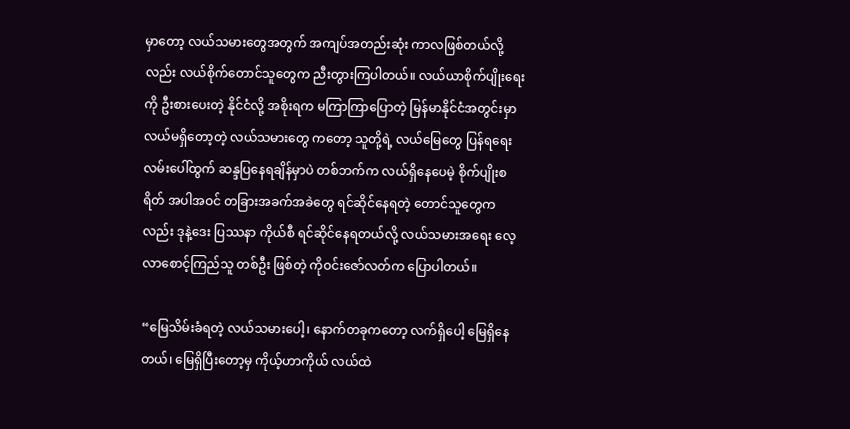မှာတော့ လယ်သမားတွေအတွက် အကျပ်အတည်းဆုံး ကာလဖြစ်တယ်လို့လည်း လယ်စိုက်တောင်သူတွေက ညီးတွားကြပါတယ်။ လယ်ယာစိုက်ပျိုးရေးကို ဦးစားပေးတဲ့ နိုင်ငံလို့ အစိုးရက မကြာကြာပြောတဲ့ မြန်မာနိုင်ငံအတွင်းမှာ လယ်မရှိတော့တဲ့ လယ်သမားတွေ ကတော့ သူတို့ရဲ့ လယ်မြေတွေ ပြန်ရရေး လမ်းပေါ်ထွက် ဆန္ဒပြနေရချိန်မှာပဲ တစ်ဘက်က လယ်ရှိနေပေမဲ့ စိုက်ပျိုးစရိတ် အပါအဝင် တခြားအခက်အခဲတွေ ရင်ဆိုင်နေရတဲ့ တောင်သူတွေကလည်း ဒုနဲ့ဒေး ပြဿနာ ကိုယ်စီ ရင်ဆိုင်နေရတယ်လို့ လယ်သမားအရေး လေ့လာစောင့်ကြည်သူ တစ်ဦး ဖြစ်တဲ့ ကိုဝင်းဇော်လတ်က ပြောပါတယ်။

“မြေသိမ်းခံရတဲ့ လယ်သမားပေါ့၊ နောက်တခုကတော့ လက်ရှိပေါ့ မြေရှိနေတယ်၊ မြေရှိပြီးတော့မှ ကိုယ့်ဟာကိုယ် လယ်ထဲ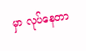မှာ လုပ်နေတာ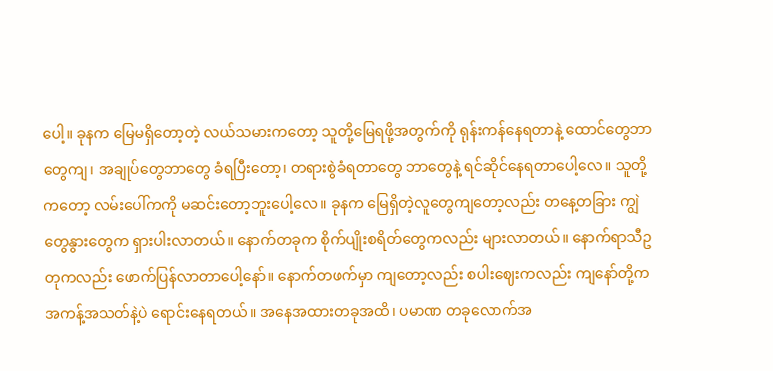ပေါ့။ ခုနက မြေမရှိတော့တဲ့ လယ်သမားကတော့ သူတို့မြေရဖို့အတွက်ကို ရုန်းကန်နေရတာနဲ့ ထောင်တွေဘာတွေကျ၊ အချုပ်တွေဘာတွေ ခံရပြီးတော့၊ တရားစွဲခံရတာတွေ ဘာတွေနဲ့ ရင်ဆိုင်နေရတာပေါ့လေ။ သူတို့ကတော့ လမ်းပေါ်ကကို မဆင်းတော့ဘူးပေါ့လေ။ ခုနက မြေရှိတဲ့လူတွေကျတော့လည်း တနေ့တခြား ကျွဲတွေနွားတွေက ရှားပါးလာတယ်။ နောက်တခုက စိုက်ပျိုးစရိတ်တွေကလည်း များလာတယ်။ နောက်ရာသီဥတုကလည်း ဖောက်ပြန်လာတာပေါ့နော်။ နောက်တဖက်မှာ ကျတော့လည်း စပါးဈေးကလည်း ကျနော်တို့က အကန့်အသတ်နဲ့ပဲ ရောင်းနေရတယ်။ အနေအထားတခုအထိ၊ ပမာဏ တခုလောက်အ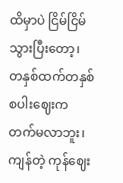ထိမှာပဲ ငြိမ်ငြိမ်သွားပြီးတော့၊ တနှစ်ထက်တနှစ် စပါးဈေးက တက်မလာဘူး၊ ကျန်တဲ့ ကုန်ဈေး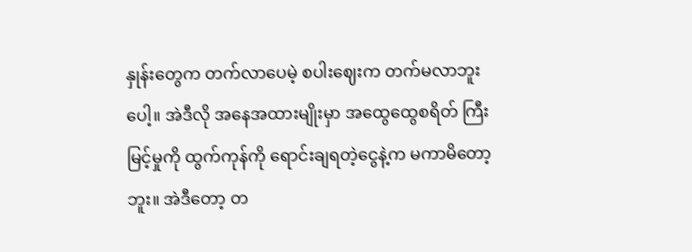နှုန်းတွေက တက်လာပေမဲ့ စပါးဈေးက တက်မလာဘူးပေါ့။ အဲဒီလို အနေအထားမျိုးမှာ အထွေထွေစရိတ် ကြီးမြင့်မှုကို ထွက်ကုန်ကို ရောင်းချရတဲ့ငွေနဲ့က မကာမိတော့ဘူး။ အဲဒီတော့ တ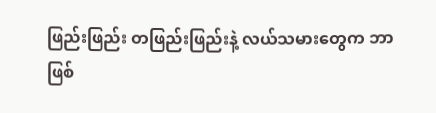ဖြည်းဖြည်း တဖြည်းဖြည်းနဲ့ လယ်သမားတွေက ဘာဖြစ်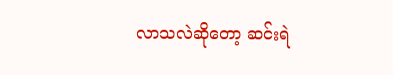လာသလဲဆိုတော့ ဆင်းရဲ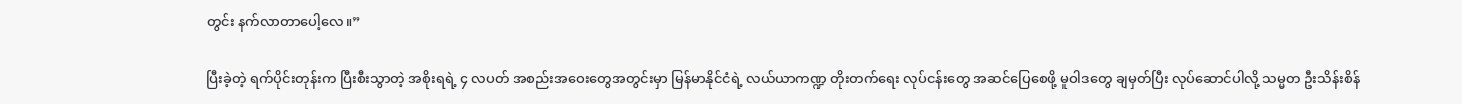တွင်း နက်လာတာပေါ့လေ။”

ပြီးခဲ့တဲ့ ရက်ပိုင်းတုန်းက ပြီးစီးသွာတဲ့ အစိုးရရဲ့ ၄ လပတ် အစည်းအဝေးတွေအတွင်းမှာ မြန်မာနိုင်ငံရဲ့ လယ်ယာကဏ္ဍ တိုးတက်ရေး လုပ်ငန်းတွေ အဆင်ပြေစေဖို့ မူဝါဒတွေ ချမှတ်ပြီး လုပ်ဆောင်ပါလို့ သမ္မတ ဦးသိန်းစိန်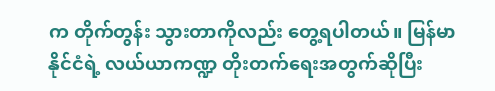က တိုက်တွန်း သွားတာကိုလည်း တွေ့ရပါတယ်။ မြန်မာနိုင်ငံရဲ့ လယ်ယာကဏ္ဍ တိုးတက်ရေးအတွက်ဆိုပြီး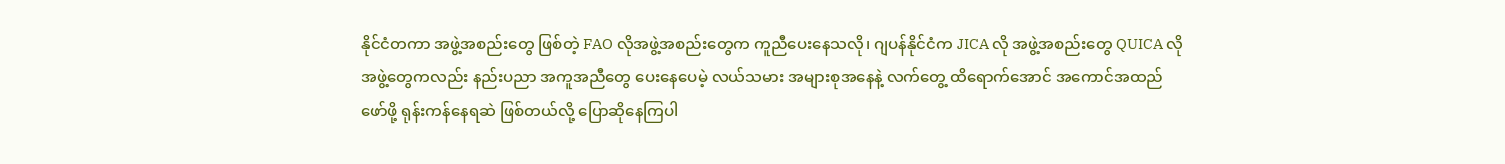နိုင်ငံတကာ အဖွဲ့အစည်းတွေ ဖြစ်တဲ့ FAO လိုအဖွဲ့အစည်းတွေက ကူညီပေးနေသလို၊ ဂျပန်နိုင်ငံက JICA လို အဖွဲ့အစည်းတွေ QUICA လို အဖွဲ့တွေကလည်း နည်းပညာ အကူအညီတွေ ပေးနေပေမဲ့ လယ်သမား အများစုအနေနဲ့ လက်တွေ့ ထိရောက်အောင် အကောင်အထည်ဖော်ဖို့ ရုန်းကန်နေရဆဲ ဖြစ်တယ်လို့ ပြောဆိုနေကြပါ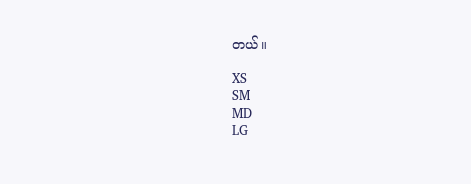တယ်။

XS
SM
MD
LG